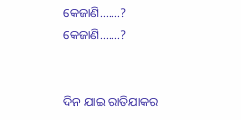କେଜାଣି.......?
କେଜାଣି.......?


ଦିନ ଯାଇ ରାତିଯାକର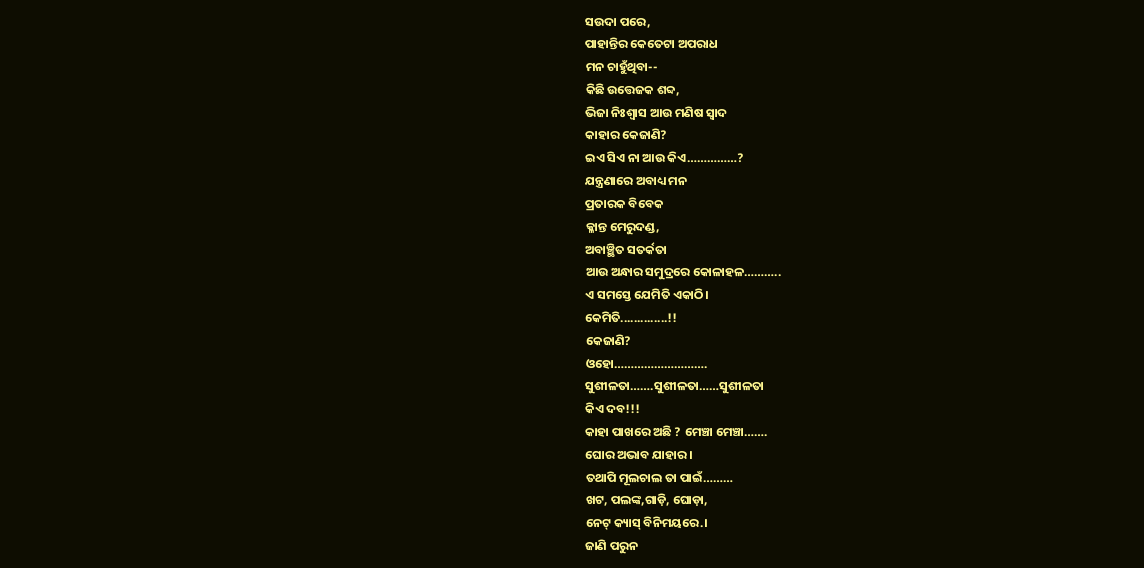ସଉଦା ପରେ,
ପାହାନ୍ତିର କେତେଟା ଅପରାଧ
ମନ ଚାହୁଁଥିବା--
କିଛି ଉତ୍ତେଜକ ଶବ୍ଦ,
ଭିଜା ନିଃଶ୍ୱାସ ଆଉ ମଣିଷ ସ୍ଵାଦ
କାହାର କେଜାଣି?
ଇଏ ସିଏ ନା ଆଉ କିଏ……………?
ଯନ୍ତ୍ରଣାରେ ଅବାଧ୍ୟ ମନ
ପ୍ରତାରକ ବିବେକ
କ୍ଳାନ୍ତ ମେରୁଦଣ୍ଡ,
ଅବାଞ୍ଛିତ ସତର୍କତା
ଆଉ ଅନ୍ଧାର ସମୁଦ୍ରରେ କୋଳାହଳ………..
ଏ ସମସ୍ତେ ଯେମିତି ଏକାଠି।
କେମିତି..............!!
କେଜାଣି?
ଓହୋ……………………….
ସୁଶୀଳତା…….ସୁଶୀଳତା……ସୁଶୀଳତା
କିଏ ଦବ!!!
କାହା ପାଖରେ ଅଛି ? ମେଞ୍ଚା ମେଞ୍ଚା…….
ଘୋର ଅଭାବ ଯାହାର।
ତଥାପି ମୂଲଚାଲ ତା ପାଇଁ………
ଖଟ, ପଲଙ୍କ,ଗାଡ଼ି, ଘୋଡ଼ା,
ନେଟ୍ କ୍ୟାସ୍ ବିନିମୟରେ.।
ଜାଣି ପରୁନ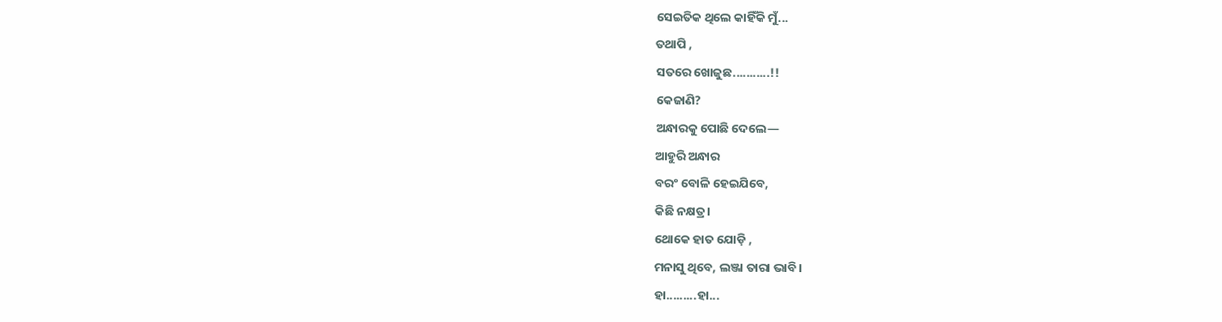ସେଇତିକ ଥିଲେ କାହିଁକି ମୁଁ...
ତଥାପି ,
ସତରେ ଖୋଜୁଛ...........!!
କେଜାଣି?
ଅନ୍ଧାରକୁ ପୋଛି ଦେଲେ—
ଆହୁରି ଅନ୍ଧାର
ବରଂ ବୋଳି ହେଇଯିବେ,
କିଛି ନକ୍ଷତ୍ର।
ଥୋକେ ହାତ ଯୋଡ଼ି ,
ମନାସୁ ଥିବେ, ଲଞ୍ଜା ତାରା ଭାବି।
ହା.........ହା...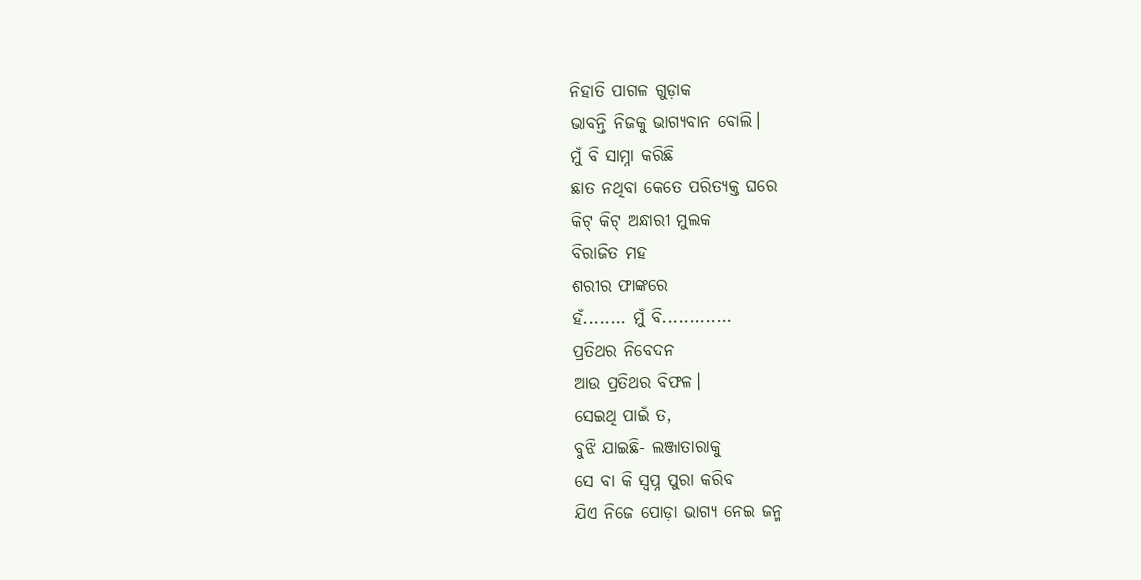ନିହାତି ପାଗଳ ଗୁଡ଼ାକ
ଭାବନ୍ତି ନିଜକୁ ଭାଗ୍ୟବାନ ବୋଲି।
ମୁଁ ବି ସାମ୍ନା କରିଛି
ଛାତ ନଥିବା କେତେ ପରିତ୍ୟକ୍ତ ଘରେ
କିଟ୍ କିଟ୍ ଅନ୍ଧାରୀ ମୁଲକ
ବିରାଜିତ ମହ
ଶରୀର ଫାଙ୍କରେ
ହଁ........ ମୁଁ ବି.............
ପ୍ରତିଥର ନିବେଦନ
ଆଉ ପ୍ରତିଥର ବିଫଳ।
ସେଇଥି ପାଇଁ ତ,
ବୁଝି ଯାଇଛି- ଲଞ୍ଜାତାରାକୁ
ସେ ବା କି ସ୍ଵପ୍ନ ପୁରା କରିବ
ଯିଏ ନିଜେ ପୋଡ଼ା ଭାଗ୍ୟ ନେଇ ଜନ୍ମ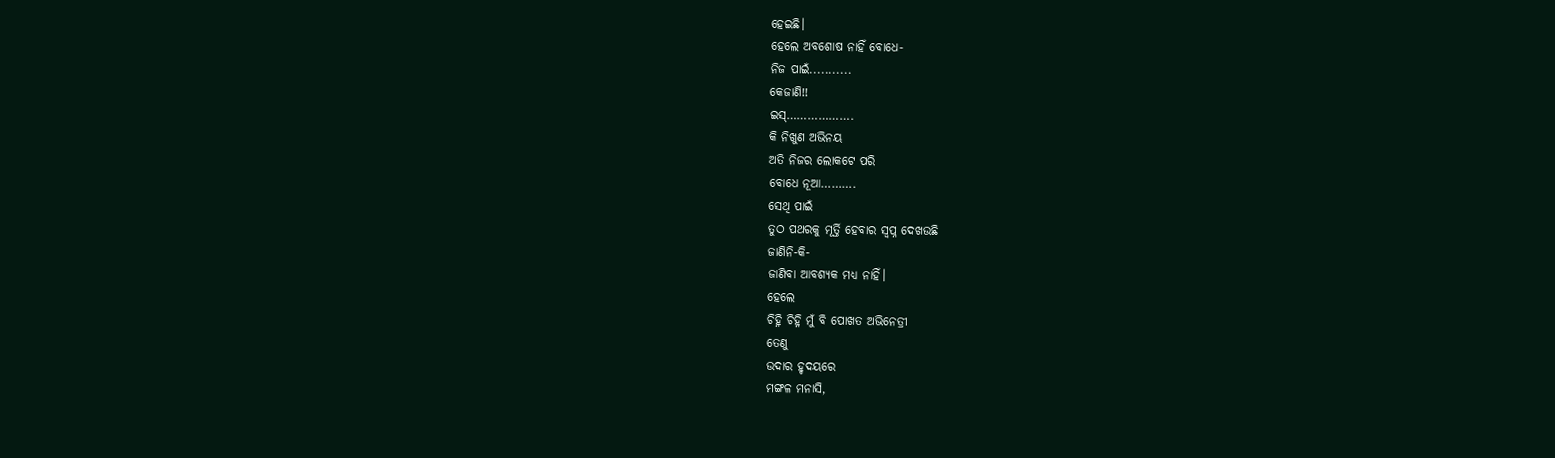ହେଇଛି।
ହେଲେ ଅବଶୋଷ ନାହିଁ ବୋଧେ-
ନିଜ ପାଇଁ...........
କେଜାଣି!!
ଇସ୍……………….
କି ନିଖୁଣ ଅଭିନୟ
ଅତି ନିଜର ଲୋକଟେ ପରି
ବୋଧେ ନୂଆ……….
ସେଥି ପାଇଁ
ତୁଠ ପଥରକୁ ମୂର୍ତ୍ତି ହେବାର ସ୍ଵପ୍ନ ଦେଖଉଛି
ଜାଣିନି-କି-
ଜାଣିବା ଆବଶ୍ୟକ ମଧ୍ୟ ନାହିଁ।
ହେଲେ
ଚିହ୍ନି ଚିହ୍ନି ମୁଁ ବି ପୋଖତ ଅଭିନେତ୍ରୀ
ତେଣୁ
ଉଦାର ହୃଦୟରେ
ମଙ୍ଗଳ ମନାସି,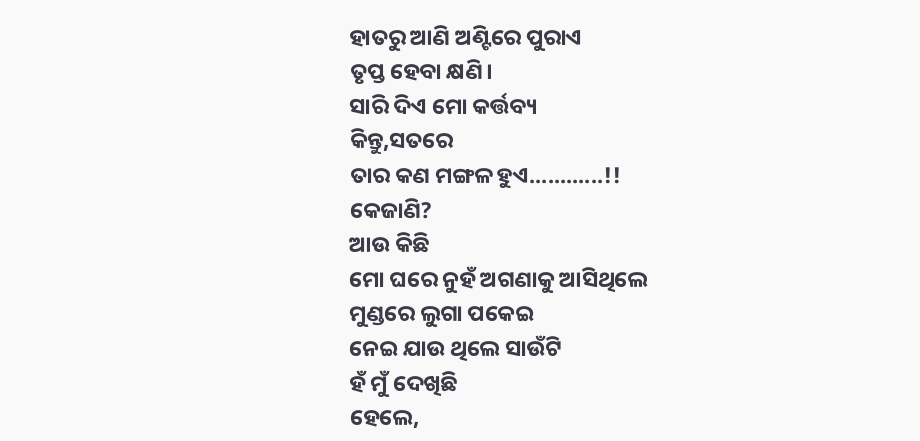ହାତରୁ ଆଣି ଅଣ୍ଟିରେ ପୁରାଏ
ତୃପ୍ତ ହେବା କ୍ଷଣି।
ସାରି ଦିଏ ମୋ କର୍ତ୍ତବ୍ୟ
କିନ୍ତୁ,ସତରେ
ତାର କଣ ମଙ୍ଗଳ ହୁଏ............!!
କେଜାଣି?
ଆଉ କିଛି
ମୋ ଘରେ ନୁହଁ ଅଗଣାକୁ ଆସିଥିଲେ
ମୁଣ୍ଡରେ ଲୁଗା ପକେଇ
ନେଇ ଯାଉ ଥିଲେ ସାଉଁଟି
ହଁ ମୁଁ ଦେଖିଛି
ହେଲେ,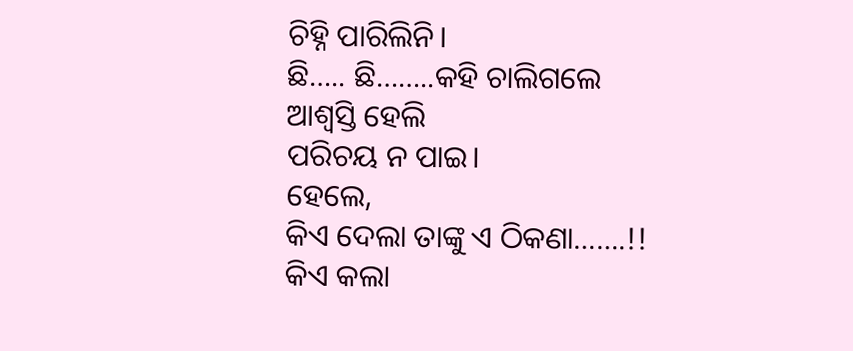ଚିହ୍ନି ପାରିଲିନି।
ଛି….. ଛି……..କହି ଚାଲିଗଲେ
ଆଶ୍ଵସ୍ତି ହେଲି
ପରିଚୟ ନ ପାଇ।
ହେଲେ,
କିଏ ଦେଲା ତାଙ୍କୁ ଏ ଠିକଣା…….!!
କିଏ କଲା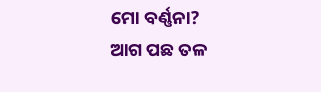ମୋ ବର୍ଣ୍ଣନା?
ଆଗ ପଛ ତଳ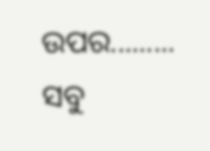ଉପର.........
ସବୁ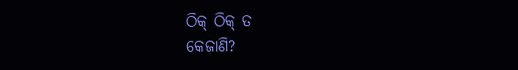ଠିକ୍ ଠିକ୍ ତ
କେଜାଣି?